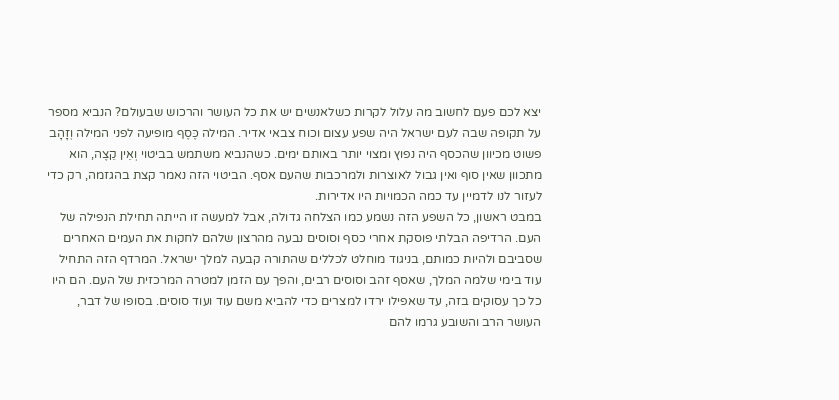יצא לכם פעם לחשוב מה עלול לקרות כשלאנשים יש את כל העושר והרכוש שבעולם? הנביא מספר על תקופה שבה לעם ישראל היה שפע עצום וכוח צבאי אדיר. המילה כֶּסֶף מופיעה לפני המילה וְזָהָב פשוט מכיוון שהכסף היה נפוץ ומצוי יותר באותם ימים. כשהנביא משתמש בביטוי וְאֵין קֵצֶה, הוא מתכוון שאין סוף ואין גבול לאוצרות ולמרכבות שהעם אסף. הביטוי הזה נאמר קצת בהגזמה, רק כדי לעזור לנו לדמיין עד כמה הכמויות היו אדירות.
במבט ראשון, כל השפע הזה נשמע כמו הצלחה גדולה, אבל למעשה זו הייתה תחילת הנפילה של העם. הרדיפה הבלתי פוסקת אחרי כסף וסוסים נבעה מהרצון שלהם לחקות את העמים האחרים שסביבם ולהיות כמותם, בניגוד מוחלט לכללים שהתורה קבעה למלך ישראל. המרדף הזה התחיל עוד בימי שלמה המלך, שאסף זהב וסוסים רבים, והפך עם הזמן למטרה המרכזית של העם. הם היו כל כך עסוקים בזה, עד שאפילו ירדו למצרים כדי להביא משם עוד ועוד סוסים. בסופו של דבר, העושר הרב והשובע גרמו להם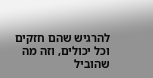להרגיש שהם חזקים וכל יכולים, וזה מה שהוביל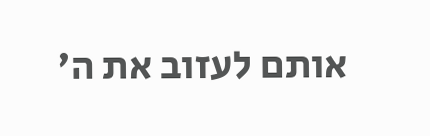אותם לעזוב את ה'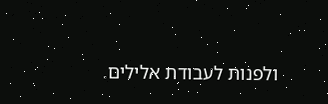ולפנות לעבודת אלילים.